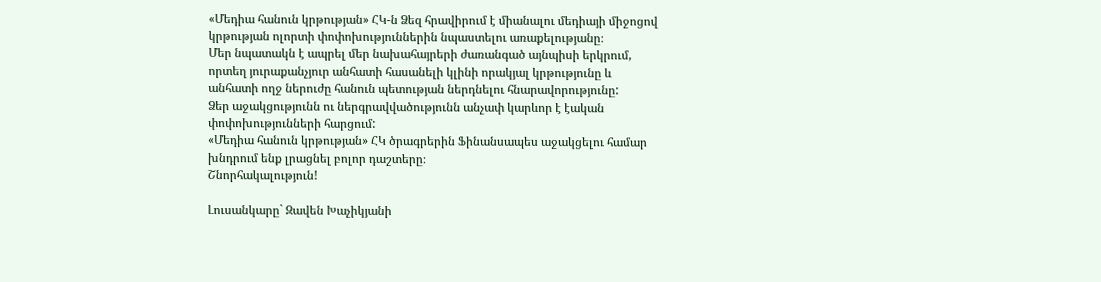«Մեդիա հանուն կրթության» ՀԿ-ն Ձեզ հրավիրում է միանալու մեդիայի միջոցով կրթության ոլորտի փոփոխություններին նպաստելու առաքելությանը։
Մեր նպատակն է ապրել մեր նախահայրերի ժառանգած այնպիսի երկրում, որտեղ յուրաքանչյուր անհատի հասանելի կլինի որակյալ կրթությունը և անհատի ողջ ներուժը հանուն պետության ներդնելու հնարավորությունը:
Ձեր աջակցությունն ու ներգրավվածությունն անչափ կարևոր է էական փոփոխությունների հարցում:
«Մեդիա հանուն կրթության» ՀԿ ծրագրերին Ֆինանսապես աջակցելու համար խնդրում ենք լրացնել բոլոր դաշտերը։
Շնորհակալություն!

Լուսանկարը` Զավեն Խաչիկյանի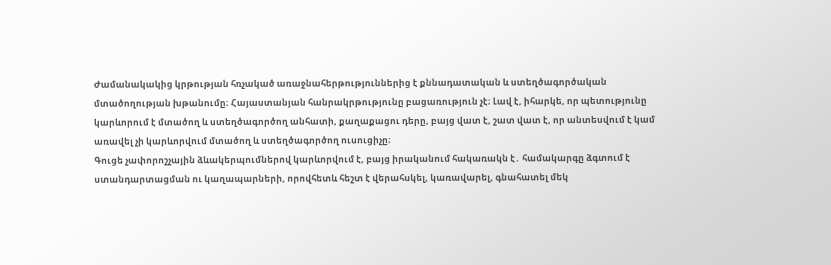Ժամանակակից կրթության հռչակած առաջնահերթություններից է քննադատական և ստեղծագործական մտածողության խթանումը։ Հայաստանյան հանրակրթությունը բացառություն չէ։ Լավ է, իհարկե, որ պետությունը կարևորում է մտածող և ստեղծագործող անհատի, քաղաքացու դերը, բայց վատ է, շատ վատ է, որ անտեսվում է կամ առավել չի կարևորվում մտածող և ստեղծագործող ուսուցիչը։
Գուցե չափորոշչային ձևակերպումներով կարևորվում է, բայց իրականում հակառակն է․ համակարգը ձգտում է ստանդարտացման ու կաղապարների, որովհետև հեշտ է վերահսկել, կառավարել, գնահատել մեկ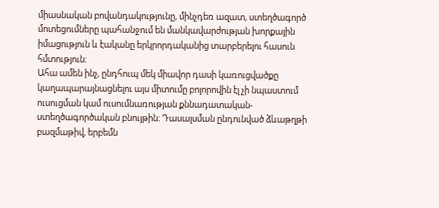միասնական բովանդակությունը, մինչդեռ ազատ, ստեղծագործ մոտեցումները պահանջում են մանկավարժության խորքային իմացություն և էականը երկրորդականից տարբերելու հասուն հմտություն։
Ահա ամեն ինչ, ընդհուպ մեկ միավոր դասի կառուցվածքը կաղապարայնացնելու այս միտումը բոլորովին էլ չի նպաստում ուսուցման կամ ուսումնառության քննադատական-ստեղծագործական բնույթին։ Դասալսման ընդունված ձևաթղթի բազմաթիվ, երբեմն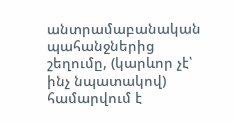անտրամաբանական պահանջներից շեղումը, (կարևոր չէ՝ ինչ նպատակով) համարվում է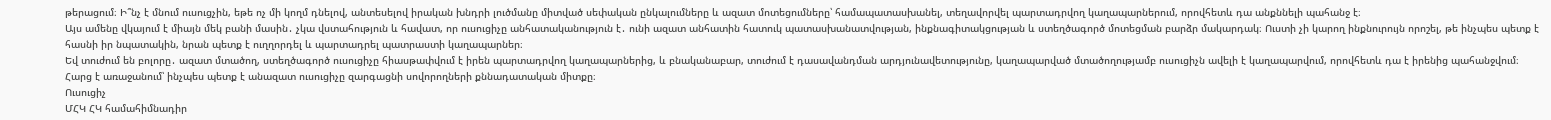թերացում։ Ի՞նչ է մնում ուսուցչին, եթե ոչ մի կողմ դնելով, անտեսելով իրական խնդրի լուծմանը միտված սեփական ընկալումները և ազատ մոտեցումները՝ համապատասխանել, տեղավորվել պարտադրվող կաղապարներում, որովհետև դա անքննելի պահանջ է։
Այս ամենը վկայում է միայն մեկ բանի մասին․ չկա վստահություն և հավատ, որ ուսուցիչը անհատականություն է․ ունի ազատ անհատին հատուկ պատասխանատվության, ինքնագիտակցության և ստեղծագործ մոտեցման բարձր մակարդակ։ Ուստի չի կարող ինքնուրույն որոշել, թե ինչպես պետք է հասնի իր նպատակին, նրան պետք է ուղղորդել և պարտադրել պատրաստի կաղապարներ։
Եվ տուժում են բոլորը․ ազատ մտածող, ստեղծագործ ուսուցիչը հիասթափվում է իրեն պարտադրվող կաղապարներից, և բնականաբար, տուժում է դասավանդման արդյունավետությունը, կաղապարված մտածողությամբ ուսուցիչն ավելի է կաղապարվում, որովհետև դա է իրենից պահանջվում։ Հարց է առաջանում՝ ինչպես պետք է անազատ ուսուցիչը զարգացնի սովորողների քննադատական միտքը։
Ուսուցիչ
ՄՀԿ ՀԿ համահիմնադիր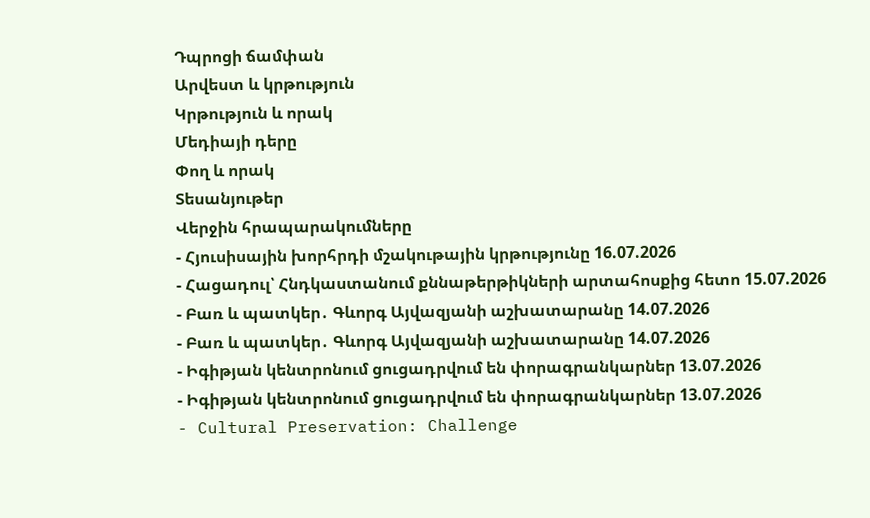Դպրոցի ճամփան
Արվեստ և կրթություն
Կրթություն և որակ
Մեդիայի դերը
Փող և որակ
Տեսանյութեր
Վերջին հրապարակումները
- Հյուսիսային խորհրդի մշակութային կրթությունը 16.07.2026
- Հացադուլ՝ Հնդկաստանում քննաթերթիկների արտահոսքից հետո 15.07.2026
- Բառ և պատկեր․ Գևորգ Այվազյանի աշխատարանը 14.07.2026
- Բառ և պատկեր․ Գևորգ Այվազյանի աշխատարանը 14.07.2026
- Իգիթյան կենտրոնում ցուցադրվում են փորագրանկարներ 13.07.2026
- Իգիթյան կենտրոնում ցուցադրվում են փորագրանկարներ 13.07.2026
- Cultural Preservation: Challenge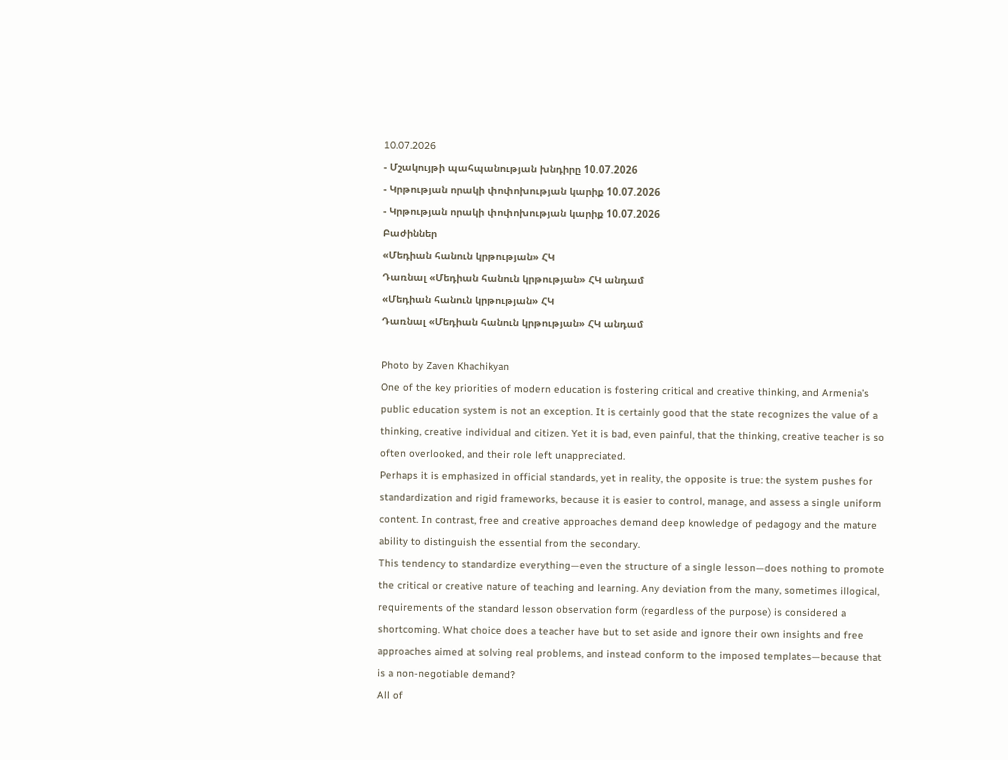10.07.2026
- Մշակույթի պահպանության խնդիրը 10.07.2026
- Կրթության որակի փոփոխության կարիք 10.07.2026
- Կրթության որակի փոփոխության կարիք 10.07.2026
Բաժիններ
«Մեդիան հանուն կրթության» ՀԿ
Դառնալ «Մեդիան հանուն կրթության» ՀԿ անդամ
«Մեդիան հանուն կրթության» ՀԿ
Դառնալ «Մեդիան հանուն կրթության» ՀԿ անդամ

Photo by Zaven Khachikyan
One of the key priorities of modern education is fostering critical and creative thinking, and Armenia’s public education system is not an exception. It is certainly good that the state recognizes the value of a thinking, creative individual and citizen. Yet it is bad, even painful, that the thinking, creative teacher is so often overlooked, and their role left unappreciated.
Perhaps it is emphasized in official standards, yet in reality, the opposite is true: the system pushes for standardization and rigid frameworks, because it is easier to control, manage, and assess a single uniform content. In contrast, free and creative approaches demand deep knowledge of pedagogy and the mature ability to distinguish the essential from the secondary.
This tendency to standardize everything—even the structure of a single lesson—does nothing to promote the critical or creative nature of teaching and learning. Any deviation from the many, sometimes illogical, requirements of the standard lesson observation form (regardless of the purpose) is considered a shortcoming. What choice does a teacher have but to set aside and ignore their own insights and free approaches aimed at solving real problems, and instead conform to the imposed templates—because that is a non-negotiable demand?
All of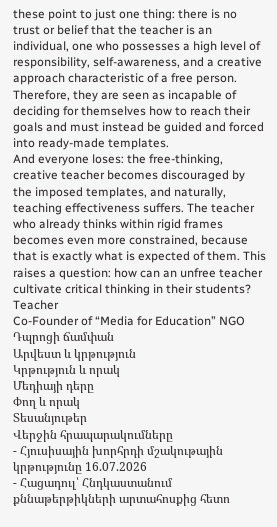these point to just one thing: there is no trust or belief that the teacher is an individual, one who possesses a high level of responsibility, self-awareness, and a creative approach characteristic of a free person. Therefore, they are seen as incapable of deciding for themselves how to reach their goals and must instead be guided and forced into ready-made templates.
And everyone loses: the free-thinking, creative teacher becomes discouraged by the imposed templates, and naturally, teaching effectiveness suffers. The teacher who already thinks within rigid frames becomes even more constrained, because that is exactly what is expected of them. This raises a question: how can an unfree teacher cultivate critical thinking in their students?
Teacher
Co-Founder of “Media for Education” NGO
Դպրոցի ճամփան
Արվեստ և կրթություն
Կրթություն և որակ
Մեդիայի դերը
Փող և որակ
Տեսանյութեր
Վերջին հրապարակումները
- Հյուսիսային խորհրդի մշակութային կրթությունը 16.07.2026
- Հացադուլ՝ Հնդկաստանում քննաթերթիկների արտահոսքից հետո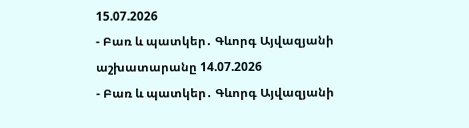15.07.2026
- Բառ և պատկեր․ Գևորգ Այվազյանի աշխատարանը 14.07.2026
- Բառ և պատկեր․ Գևորգ Այվազյանի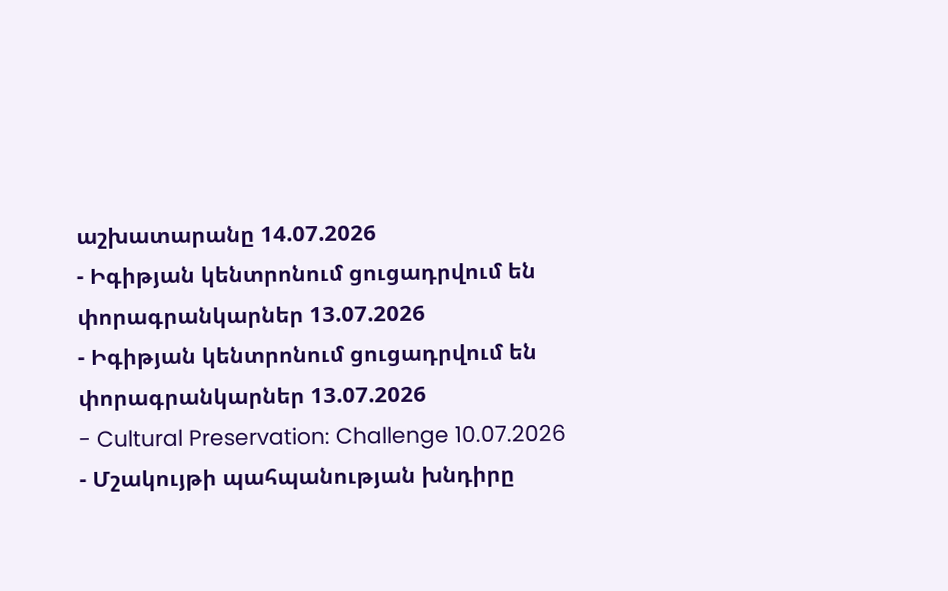աշխատարանը 14.07.2026
- Իգիթյան կենտրոնում ցուցադրվում են փորագրանկարներ 13.07.2026
- Իգիթյան կենտրոնում ցուցադրվում են փորագրանկարներ 13.07.2026
- Cultural Preservation: Challenge 10.07.2026
- Մշակույթի պահպանության խնդիրը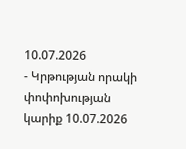10.07.2026
- Կրթության որակի փոփոխության կարիք 10.07.2026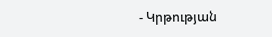- Կրթության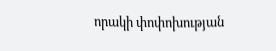որակի փոփոխության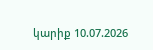կարիք 10.07.2026